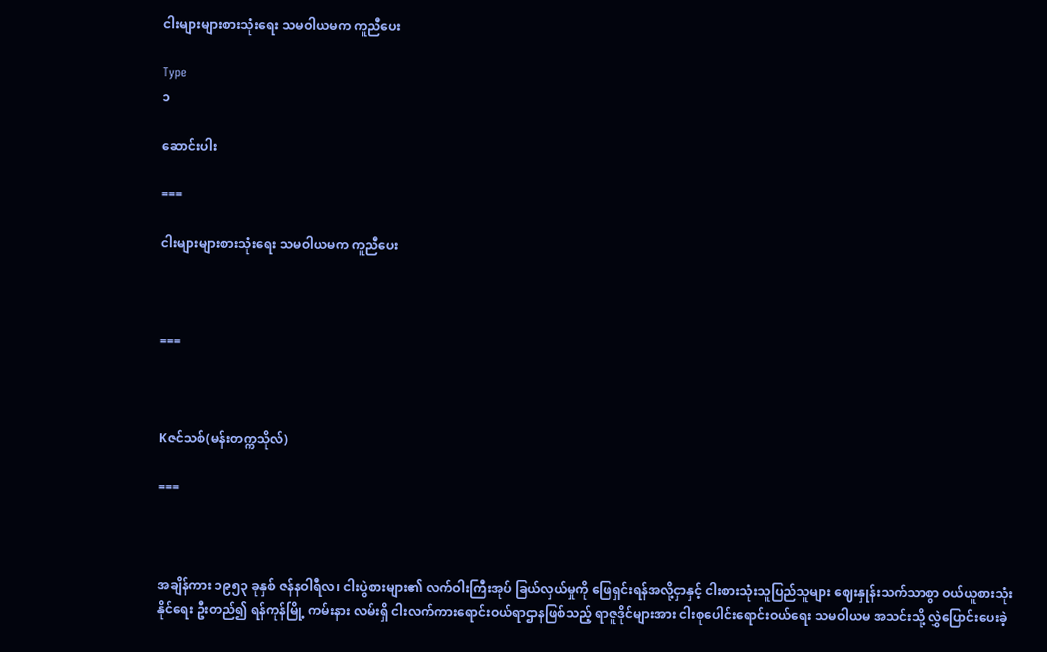ငါးများများစားသုံးရေး သမဝါယမက ကူညီပေး

Type
၁

ဆောင်းပါး

===

ငါးများများစားသုံးရေး သမဝါယမက ကူညီပေး



===



Kဇင်သစ်(မန်းတက္ကသိုလ်)

===



အချိန်ကား ၁၉၅၃ ခုနှစ် ဇန်နဝါရီလ၊ ငါးပွဲစားများ၏ လက်ဝါးကြီးအုပ် ခြယ်လှယ်မှုကို ဖြေရှင်းရန်အလို့ငှာနှင့် ငါးစားသုံးသူပြည်သူများ ဈေးနှုန်းသက်သာစွာ ဝယ်ယူစားသုံးနိုင်ရေး ဦးတည်၍ ရန်ကုန်မြို့ ကမ်းနား လမ်းရှိ ငါးလက်ကားရောင်းဝယ်ရာဌာနဖြစ်သည့် ရာဇူဒိုင်များအား ငါးစုပေါင်းရောင်းဝယ်ရေး သမဝါယမ အသင်းသို့ လွှဲပြောင်းပေးခဲ့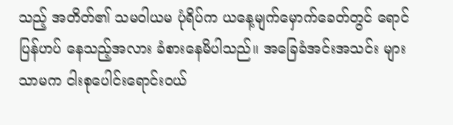သည့် အတိတ်၏ သမဝါယမ ပုံရိပ်က ယနေ့မျက်မှောက်ခေတ်တွင် ရောင်ပြန်ဟပ် နေသည့်အလား ခံစားနေမိပါသည်။ အခြေခံအင်းအသင်း များသာမက ငါးစုပေါင်းရောင်းဝယ်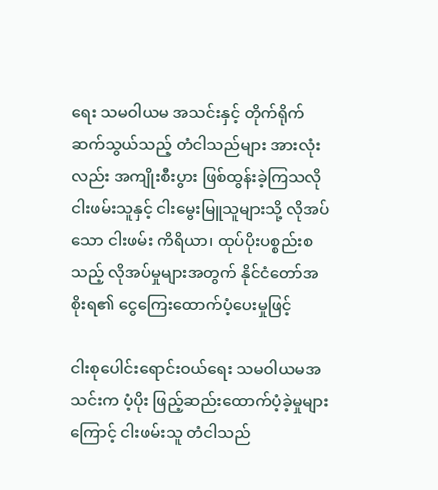ရေး သမဝါယမ အသင်းနှင့် တိုက်ရိုက်ဆက်သွယ်သည့် တံငါသည်များ အားလုံးလည်း အကျိုးစီးပွား ဖြစ်ထွန်းခဲ့ကြသလို ငါးဖမ်းသူနှင့် ငါးမွေးမြူသူများသို့ လိုအပ်သော ငါးဖမ်း ကိရိယာ၊ ထုပ်ပိုးပစ္စည်းစသည့် လိုအပ်မှုများအတွက် နိုင်ငံတော်အစိုးရ၏ ငွေကြေးထောက်ပံ့ပေးမှုဖြင့်

ငါးစုပေါင်းရောင်းဝယ်ရေး သမဝါယမအသင်းက ပံ့ပိုး ဖြည့်ဆည်းထောက်ပံ့ခဲ့မှုများကြောင့် ငါးဖမ်းသူ တံငါသည်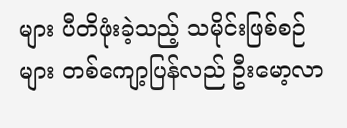များ ပီတိဖုံးခဲ့သည့် သမိုင်းဖြစ်စဉ်များ တစ်ကျော့ပြန်လည် ဦးမော့လာ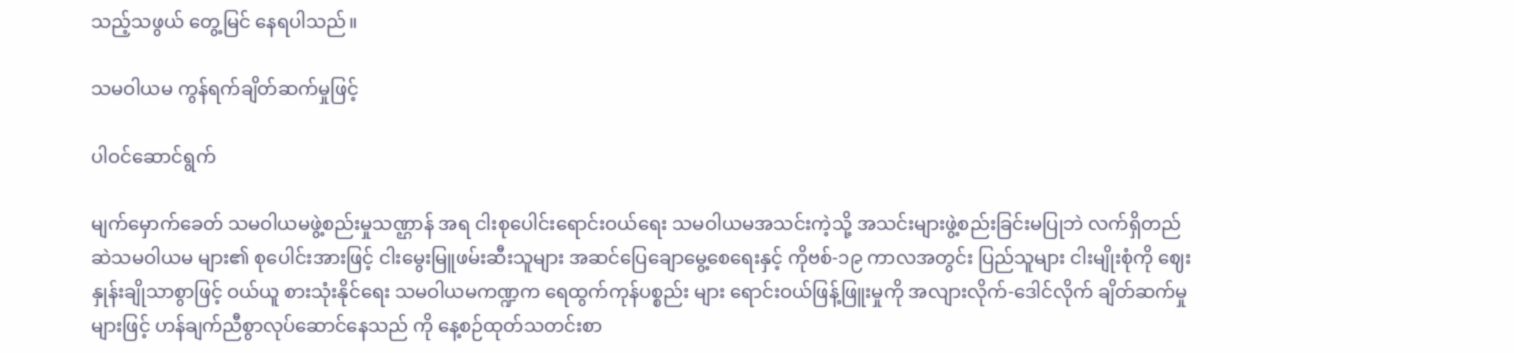သည့်သဖွယ် တွေ့မြင် နေရပါသည်။

သမဝါယမ ကွန်ရက်ချိတ်ဆက်မှုဖြင့်

ပါဝင်ဆောင်ရွက်

မျက်မှောက်ခေတ် သမဝါယမဖွဲ့စည်းမှုသဏ္ဌာန် အရ ငါးစုပေါင်းရောင်းဝယ်ရေး သမဝါယမအသင်းကဲ့သို့ အသင်းများဖွဲ့စည်းခြင်းမပြုဘဲ လက်ရှိတည်ဆဲသမဝါယမ များ၏ စုပေါင်းအားဖြင့် ငါးမွေးမြူဖမ်းဆီးသူများ အဆင်ပြေချောမွေ့စေရေးနှင့် ကိုဗစ်-၁၉ ကာလအတွင်း ပြည်သူများ ငါးမျိုးစုံကို ဈေးနှုန်းချိုသာစွာဖြင့် ဝယ်ယူ စားသုံးနိုင်ရေး သမဝါယမကဏ္ဍက ရေထွက်ကုန်ပစ္စည်း များ ရောင်းဝယ်ဖြန့်ဖြူးမှုကို အလျားလိုက်-ဒေါင်လိုက် ချိတ်ဆက်မှုများဖြင့် ဟန်ချက်ညီစွာလုပ်ဆောင်နေသည် ကို နေ့စဉ်ထုတ်သတင်းစာ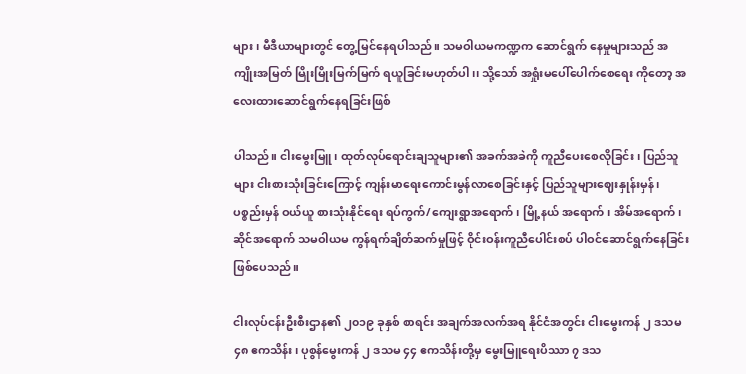များ၊ မီဒီယာများတွင် တွေ့မြင်နေရပါသည်။ သမဝါယမကဏ္ဍက ဆောင်ရွက် နေမှုများသည် အကျိုးအမြတ် မြိုးမြိုးမြက်မြက် ရယူခြင်းမဟုတ်ပါ၊၊ သို့သော် အရှုံးမပေါ်ပေါက်စေရေး ကိုတော့ အလေးထားဆောင်ရွက်နေရခြင်းဖြစ်

ပါသည်။ ငါးမွေးမြူ၊ ထုတ်လုပ်ရောင်းချသူများ၏ အခက်အခဲကို ကူညီပေးစေလိုခြင်း၊ ပြည်သူများ ငါးစားသုံးခြင်းကြောင့် ကျန်းမာရေးကောင်းမွန်လာစေခြင်းနှင့် ပြည်သူများဈေးနှုန်းမှန်၊ ပစ္စည်းမှန် ဝယ်ယူ စားသုံးနိုင်ရေး ရပ်ကွက်/ကျေးရွာအရောက်၊ မြို့နယ် အရောက်၊ အိမ်အရောက်၊ ဆိုင်အရောက် သမဝါယမ ကွန်ရက်ချိတ်ဆက်မှုဖြင့် ဝိုင်းဝန်းကူညီပေါင်းစပ် ပါဝင်ဆောင်ရွက်နေခြင်းဖြစ်ပေသည်။

ငါးလုပ်ငန်းဦးစီးဌာန၏ ၂၀၁၉ ခုနှစ် စာရင်း အချက်အလက်အရ နိုင်ငံအတွင်း ငါးမွေးကန် ၂ ဒသမ ၄၈ ဧကသိန်း၊ ပုစွန်မွေးကန် ၂ ဒသမ ၄၄ ဧကသိန်းတို့မှ မွေးမြူရေးပိဿာ ၇ ဒသ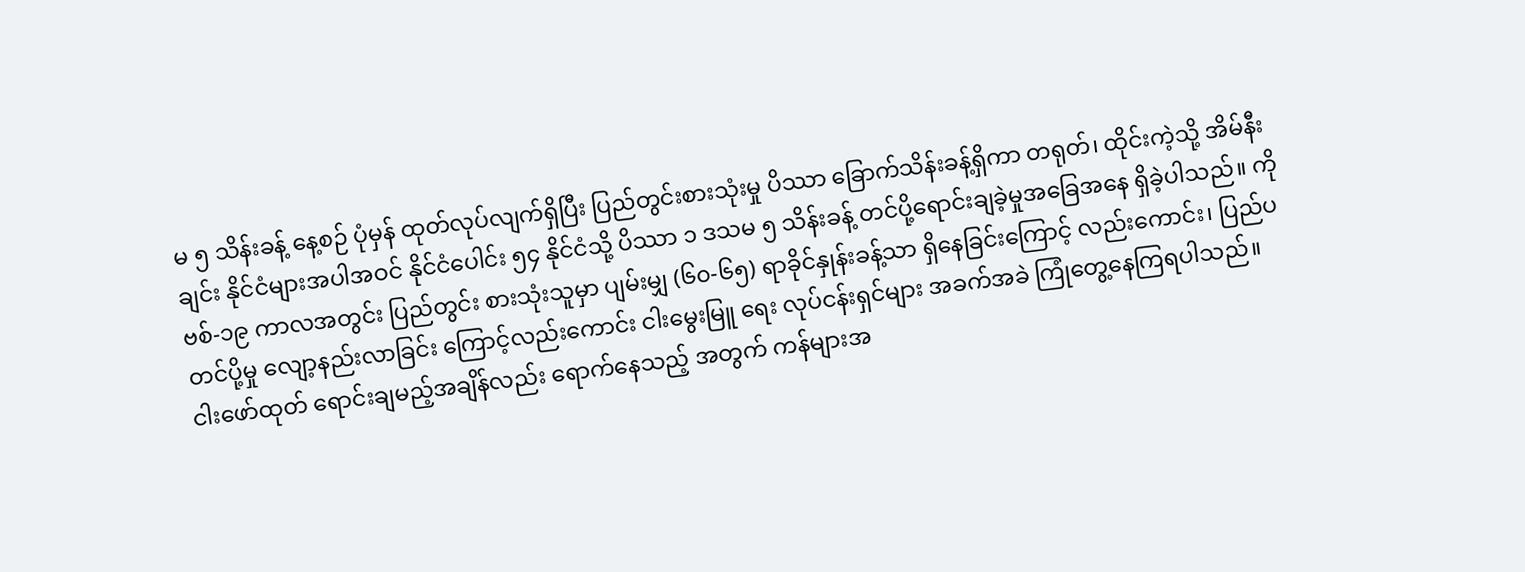မ ၅ သိန်းခန့် နေ့စဉ် ပုံမှန် ထုတ်လုပ်လျက်ရှိပြီး ပြည်တွင်းစားသုံးမှု ပိဿာ ခြောက်သိန်းခန့်ရှိကာ တရုတ်၊ ထိုင်းကဲ့သို့ အိမ်နီးချင်း နိုင်ငံများအပါအဝင် နိုင်ငံပေါင်း ၅၄ နိုင်ငံသို့ ပိဿာ ၁ ဒသမ ၅ သိန်းခန့် တင်ပို့ရောင်းချခဲ့မှုအခြေအနေ ရှိခဲ့ပါသည်။ ကိုဗစ်-၁၉ ကာလအတွင်း ပြည်တွင်း စားသုံးသူမှာ ပျမ်းမျှ (၆၀-၆၅) ရာခိုင်နှုန်းခန့်သာ ရှိနေခြင်းကြောင့် လည်းကောင်း၊ ပြည်ပတင်ပို့မှု လျော့နည်းလာခြင်း ကြောင့်လည်းကောင်း ငါးမွေးမြူ ရေး လုပ်ငန်းရှင်များ အခက်အခဲ ကြုံတွေ့နေကြရပါသည်။ ငါးဖော်ထုတ် ရောင်းချမည့်အချိန်လည်း ရောက်နေသည့် အတွက် ကန်များအ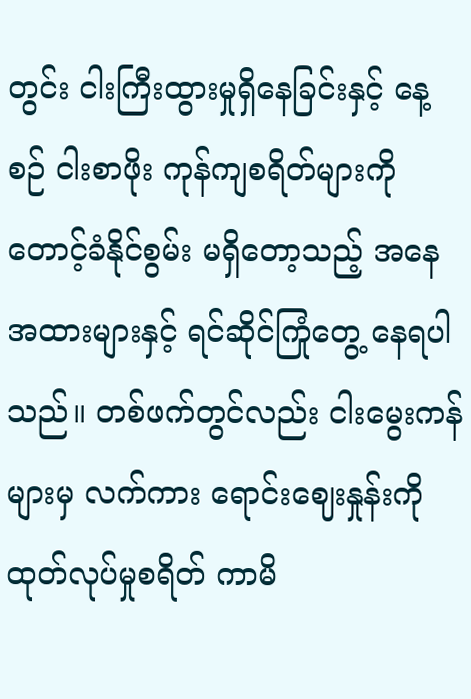တွင်း ငါးကြီးထွားမှုရှိနေခြင်းနှင့် နေ့စဉ် ငါးစာဖိုး ကုန်ကျစရိတ်များကို တောင့်ခံနိုင်စွမ်း မရှိတော့သည့် အနေအထားများနှင့် ရင်ဆိုင်ကြုံတွေ့ နေရပါသည်။ တစ်ဖက်တွင်လည်း ငါးမွေးကန်များမှ လက်ကား ရောင်းဈေးနှုန်းကို ထုတ်လုပ်မှုစရိတ် ကာမိ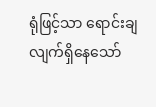ရုံဖြင့်သာ ရောင်းချလျက်ရှိနေသော်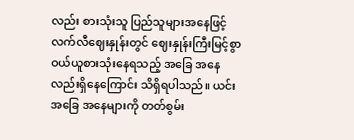လည်း စားသုံးသူ ပြည်သူများအနေဖြင့် လက်လီဈေးနှုန်းတွင် ဈေးနှုန်းကြီးမြင့်စွာ ဝယ်ယူစားသုံးနေရသည့် အခြေ အနေလည်းရှိနေကြောင်း သိရှိရပါသည်။ ယင်းအခြေ အနေများကို တတ်စွမ်း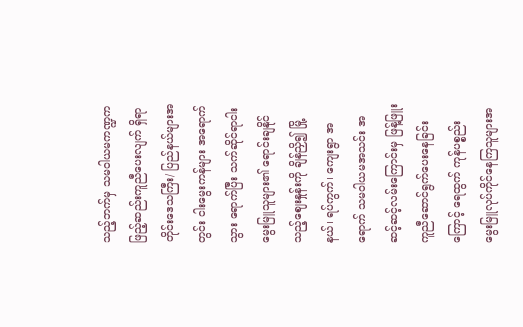သည့်ဘက်မှ သမဝါယမကဏ္ဍက ဖြည့်ဆည်းကူညီပေးလျက် ရှိရာ တိုင်းဒေသကြီး/ ပြည်နယ်များအတွင်း ငါးမွေးကန်များ အရောက်သွား ရောက်ပြီး သက်ဆိုင်ရာငါးမွေးမြူသူများ၏ ရောင်းချနိုင် သည့်ဈေးနှုန်းကို ချိန်ညှိ၍ မြို့နယ်၊ ရပ်ကွက်၊ ကျေးရွာ အရောက် သမဝါယမအသင်း အဆင့်ဆင့်လမ်းကြောင်းမှ ဖြန့်ဖြူးကူညီဆောင်ရွက်ပေးနေခြင်းကြောင့် ရေထွက် ကုန်ပစ္စည်း မွေးမြူလုပ်ကိုင်နေကြသူများအ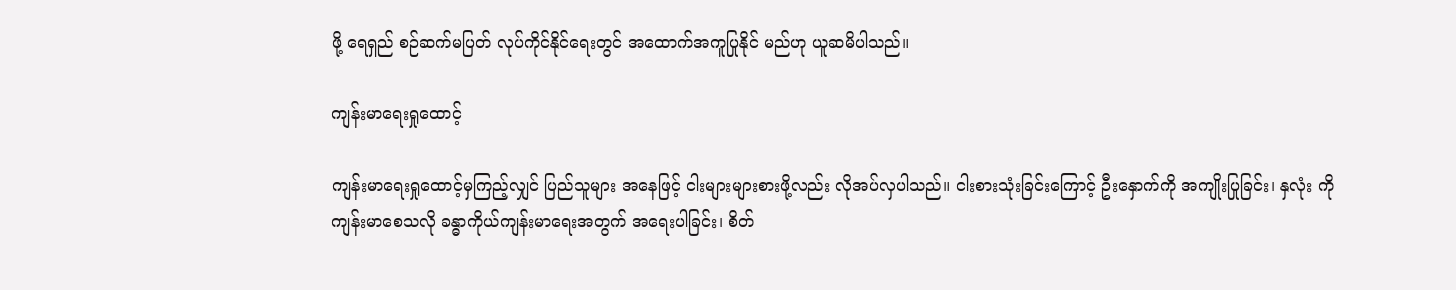ဖို့ ရေရှည် စဉ်ဆက်မပြတ် လုပ်ကိုင်နိုင်ရေးတွင် အထောက်အကူပြုနိုင် မည်ဟု ယူဆမိပါသည်။

ကျန်းမာရေးရှုထောင့်

ကျန်းမာရေးရှုထောင့်မှကြည့်လျှင် ပြည်သူများ အနေဖြင့် ငါးများများစားဖို့လည်း လိုအပ်လှပါသည်။ ငါးစားသုံးခြင်းကြောင့် ဦးနှောက်ကို အကျိုးပြုခြင်း၊ နှလုံး ကို ကျန်းမာစေသလို ခန္ဓာကိုယ်ကျန်းမာရေးအတွက် အရေးပါခြင်း၊ စိတ်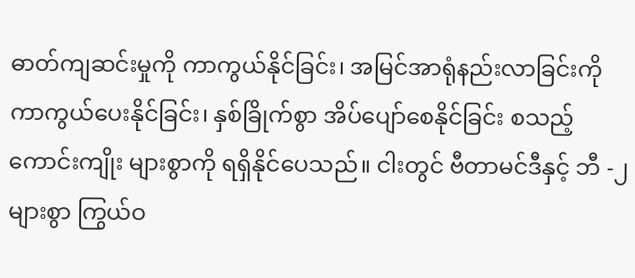ဓာတ်ကျဆင်းမှုကို ကာကွယ်နိုင်ခြင်း၊ အမြင်အာရုံနည်းလာခြင်းကို ကာကွယ်ပေးနိုင်ခြင်း၊ နှစ်ခြိုက်စွာ အိပ်ပျော်စေနိုင်ခြင်း စသည့် ကောင်းကျိုး များစွာကို ရရှိနိုင်ပေသည်။ ငါးတွင် ဗီတာမင်ဒီနှင့် ဘီ -၂ များစွာ ကြွယ်ဝ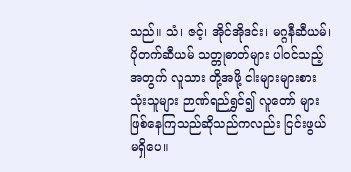သည်။ သံ၊ ဇင့်၊ အိုင်အိုဒင်း၊ မဂ္ဂနီဆီယမ်၊ ပိုတက်ဆီယမ် သတ္တုဓာတ်များ ပါဝင်သည့်အတွက် လူသား တို့အဖို့ ငါးများများစားသုံးသူများ ဉာဏ်ရည်ရွှင်၍ လူတော် များ ဖြစ်နေကြသည်ဆိုသည်ကလည်း ငြင်းဖွယ်မရှိပေ။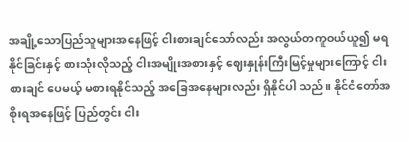အချို့သောပြည်သူများအနေဖြင့် ငါးစားချင်သော်လည်း အလွယ်တကူဝယ်ယူ၍ မရနိုင်ခြင်းနှင့် စားသုံးလိုသည့် ငါးအမျိုးအစားနှင့် ဈေးနှုန်းကြီးမြင့်မှုများကြောင့် ငါးစားချင် ပေမယ့် မစားရနိုင်သည့် အခြေအနေများလည်း ရှိနိုင်ပါ သည်။ နိုင်ငံတော်အစိုးရအနေဖြင့် ပြည်တွင်း ငါး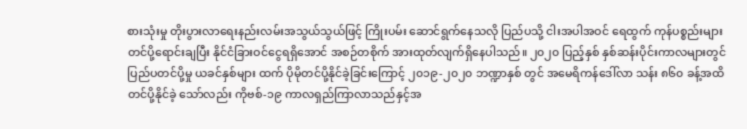စားသုံးမှု တိုးပွားလာရေးနည်းလမ်းအသွယ်သွယ်ဖြင့် ကြိုးပမ်း ဆောင်ရွက်နေသလို ပြည်ပသို့ ငါးအပါအဝင် ရေထွက် ကုန်ပစ္စည်းများ တင်ပို့ရောင်းချပြီး နိုင်ငံခြားဝင်ငွေရရှိအောင် အစဉ်တစိုက် အားထုတ်လျက်ရှိနေပါသည်။ ၂၀၂၀ ပြည့်နှစ် နှစ်ဆန်းပိုင်းကာလများတွင် ပြည်ပတင်ပို့မှု ယခင်နှစ်များ ထက် ပိုမိုတင်ပို့နိုင်ခဲ့ခြင်းကြောင့် ၂၀၁၉-၂၀၂၀ ဘဏ္ဍာနှစ် တွင် အမေရိကန်ဒေါ်လာ သန်း ၈၆၀ ခန့်အထိ တင်ပို့နိုင်ခဲ့ သော်လည်း ကိုဗစ်-၁၉ ကာလရှည်ကြာလာသည်နှင့်အ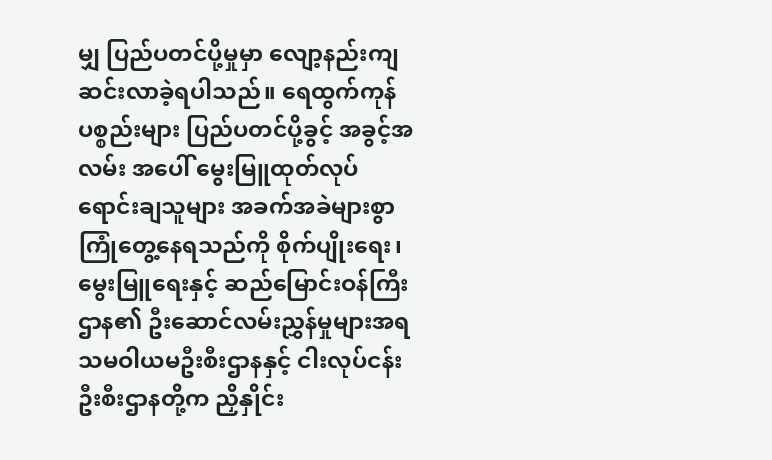မျှ ပြည်ပတင်ပို့မှုမှာ လျော့နည်းကျဆင်းလာခဲ့ရပါသည်။ ရေထွက်ကုန်ပစ္စည်းများ ပြည်ပတင်ပို့ခွင့် အခွင့်အလမ်း အပေါ် မွေးမြူထုတ်လုပ် ရောင်းချသူများ အခက်အခဲများစွာ ကြုံတွေ့နေရသည်ကို စိုက်ပျိုးရေး၊ မွေးမြူရေးနှင့် ဆည်မြောင်းဝန်ကြီးဌာန၏ ဦးဆောင်လမ်းညွှန်မှုများအရ သမဝါယမဦးစီးဌာနနှင့် ငါးလုပ်ငန်းဦးစီးဌာနတို့က ညှိနှိုင်း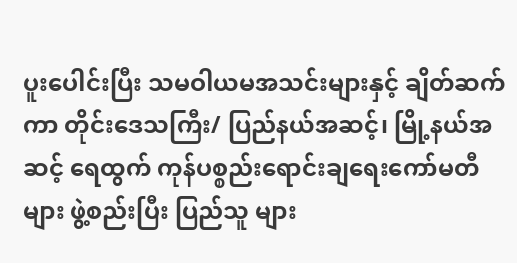ပူးပေါင်းပြီး သမဝါယမအသင်းများနှင့် ချိတ်ဆက်ကာ တိုင်းဒေသကြီး/ ပြည်နယ်အဆင့်၊ မြို့နယ်အဆင့် ရေထွက် ကုန်ပစ္စည်းရောင်းချရေးကော်မတီများ ဖွဲ့စည်းပြီး ပြည်သူ များ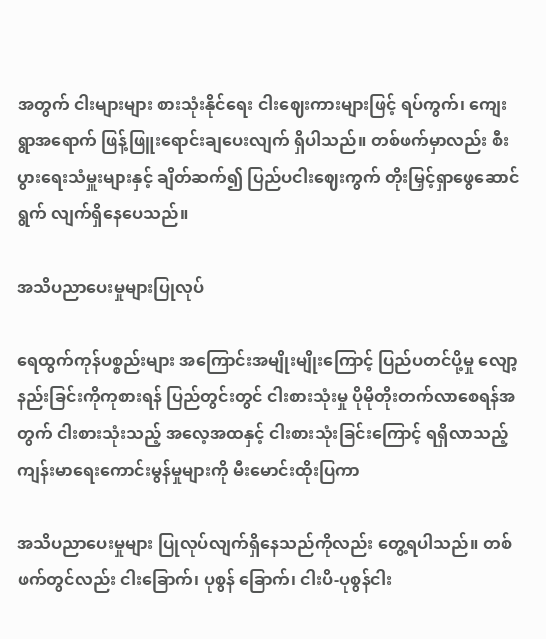အတွက် ငါးများများ စားသုံးနိုင်ရေး ငါးဈေးကားများဖြင့် ရပ်ကွက်၊ ကျေးရွာအရောက် ဖြန့်ဖြူးရောင်းချပေးလျက် ရှိပါသည်။ တစ်ဖက်မှာလည်း စီးပွားရေးသံမှူးများနှင့် ချိတ်ဆက်၍ ပြည်ပငါးဈေးကွက် တိုးမြှင့်ရှာဖွေဆောင်ရွက် လျက်ရှိနေပေသည်။

အသိပညာပေးမှုများပြုလုပ်

ရေထွက်ကုန်ပစ္စည်းများ အကြောင်းအမျိုးမျိုးကြောင့် ပြည်ပတင်ပို့မှု လျော့နည်းခြင်းကိုကုစားရန် ပြည်တွင်းတွင် ငါးစားသုံးမှု ပိုမိုတိုးတက်လာစေရန်အတွက် ငါးစားသုံးသည့် အလေ့အထနှင့် ငါးစားသုံးခြင်းကြောင့် ရရှိလာသည့် ကျန်းမာရေးကောင်းမွန်မှုများကို မီးမောင်းထိုးပြကာ

အသိပညာပေးမှုများ ပြုလုပ်လျက်ရှိနေသည်ကိုလည်း တွေ့ရပါသည်။ တစ်ဖက်တွင်လည်း ငါးခြောက်၊ ပုစွန် ခြောက်၊ ငါးပိ-ပုစွန်ငါး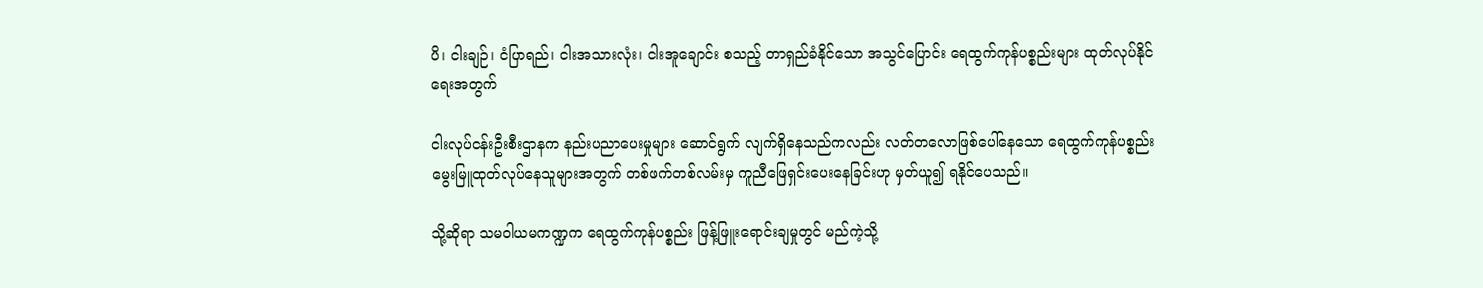ပိ၊ ငါးချဉ်၊ ငံပြာရည်၊ ငါးအသားလုံး၊ ငါးအူချောင်း စသည့် တာရှည်ခံနိုင်သော အသွင်ပြောင်း ရေထွက်ကုန်ပစ္စည်းများ ထုတ်လုပ်နိုင်ရေးအတွက်

ငါးလုပ်ငန်းဦးစီးဌာနက နည်းပညာပေးမှုများ ဆောင်ရွက် လျက်ရှိနေသည်ကလည်း လတ်တလောဖြစ်ပေါ်နေသော ရေထွက်ကုန်ပစ္စည်း မွေးမြူထုတ်လုပ်နေသူများအတွက် တစ်ဖက်တစ်လမ်းမှ ကူညီဖြေရှင်းပေးနေခြင်းဟု မှတ်ယူ၍ ရနိုင်ပေသည်။

သို့ဆိုရာ သမဝါယမကဏ္ဍက ရေထွက်ကုန်ပစ္စည်း ဖြန့်ဖြူးရောင်းချမှုတွင် မည်ကဲ့သို့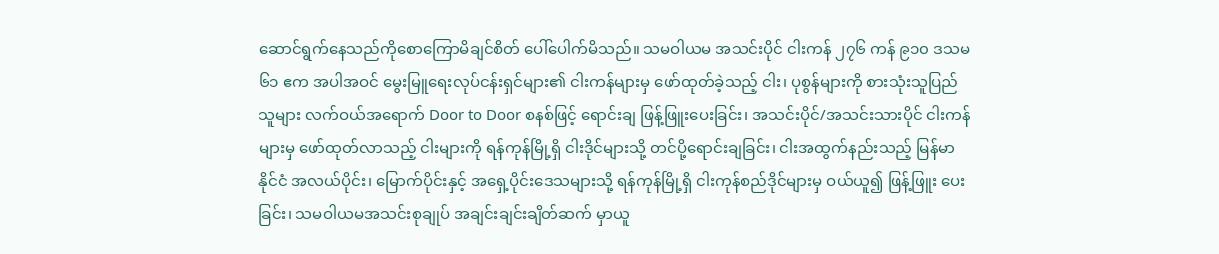ဆောင်ရွက်နေသည်ကိုစောကြောမိချင်စိတ် ပေါ်ပေါက်မိသည်။ သမဝါယမ အသင်းပိုင် ငါးကန် ၂၇၆ ကန် ၉၁၀ ဒသမ ၆၁ ဧက အပါအဝင် မွေးမြူရေးလုပ်ငန်းရှင်များ၏ ငါးကန်များမှ ဖော်ထုတ်ခဲ့သည့် ငါး၊ ပုစွန်များကို စားသုံးသူပြည်သူများ လက်ဝယ်အရောက် Door to Door စနစ်ဖြင့် ရောင်းချ ဖြန့်ဖြူးပေးခြင်း၊ အသင်းပိုင်/အသင်းသားပိုင် ငါးကန် များမှ ဖော်ထုတ်လာသည့် ငါးများကို ရန်ကုန်မြို့ရှိ ငါးဒိုင်များသို့ တင်ပို့ရောင်းချခြင်း၊ ငါးအထွက်နည်းသည့် မြန်မာနိုင်ငံ အလယ်ပိုင်း၊ မြောက်ပိုင်းနှင့် အရှေ့ပိုင်းဒေသများသို့ ရန်ကုန်မြို့ရှိ ငါးကုန်စည်ဒိုင်များမှ ဝယ်ယူ၍ ဖြန့်ဖြူး ပေးခြင်း၊ သမဝါယမအသင်းစုချုပ် အချင်းချင်းချိတ်ဆက် မှာယူ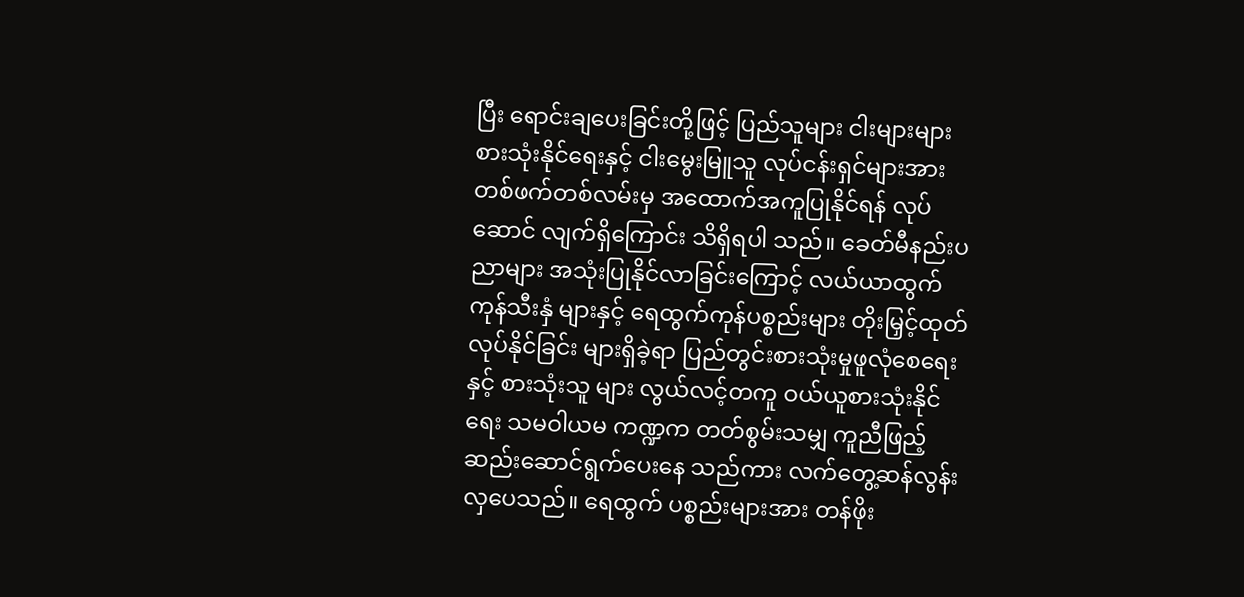ပြီး ရောင်းချပေးခြင်းတို့ဖြင့် ပြည်သူများ ငါးများများ စားသုံးနိုင်ရေးနှင့် ငါးမွေးမြူသူ လုပ်ငန်းရှင်များအား တစ်ဖက်တစ်လမ်းမှ အထောက်အကူပြုနိုင်ရန် လုပ်ဆောင် လျက်ရှိကြောင်း သိရှိရပါ သည်။ ခေတ်မီနည်းပညာများ အသုံးပြုနိုင်လာခြင်းကြောင့် လယ်ယာထွက်ကုန်သီးနှံ များနှင့် ရေထွက်ကုန်ပစ္စည်းများ တိုးမြှင့်ထုတ်လုပ်နိုင်ခြင်း များရှိခဲ့ရာ ပြည်တွင်းစားသုံးမှုဖူလုံစေရေးနှင့် စားသုံးသူ များ လွယ်လင့်တကူ ဝယ်ယူစားသုံးနိုင်ရေး သမဝါယမ ကဏ္ဍက တတ်စွမ်းသမျှ ကူညီဖြည့်ဆည်းဆောင်ရွက်ပေးနေ သည်ကား လက်တွေ့ဆန်လွန်းလှပေသည်။ ရေထွက် ပစ္စည်းများအား တန်ဖိုး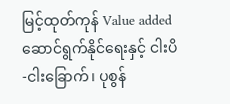မြင့်ထုတ်ကုန် Value added ဆောင်ရွက်နိုင်ရေးနှင့် ငါးပိ-ငါးခြောက်၊ ပုစွန်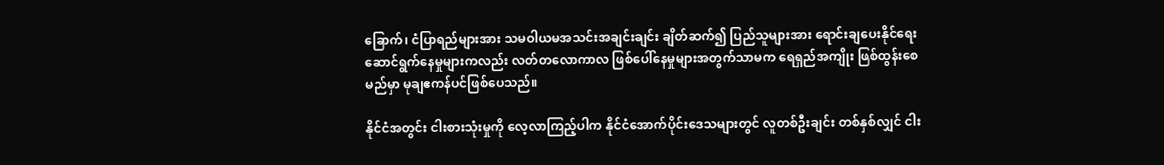ခြောက်၊ ငံပြာရည်များအား သမဝါယမအသင်းအချင်းချင်း ချိတ်ဆက်၍ ပြည်သူများအား ရောင်းချပေးနိုင်ရေး ဆောင်ရွက်နေမှုများကလည်း လတ်တလောကာလ ဖြစ်ပေါ်နေမှုများအတွက်သာမက ရေရှည်အကျိုး ဖြစ်ထွန်းစေမည်မှာ မုချဧကန်ပင်ဖြစ်ပေသည်။

နိုင်ငံအတွင်း ငါးစားသုံးမှုကို လေ့လာကြည့်ပါက နိုင်ငံအောက်ပိုင်းဒေသများတွင် လူတစ်ဦးချင်း တစ်နှစ်လျှင် ငါး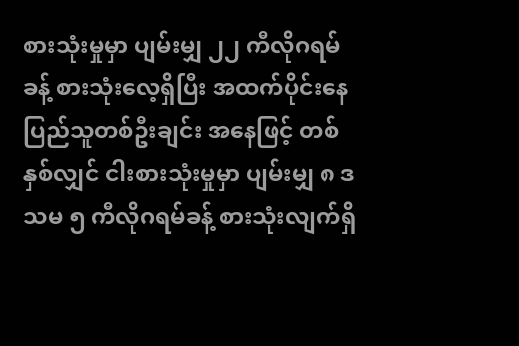စားသုံးမှုမှာ ပျမ်းမျှ ၂၂ ကီလိုဂရမ်ခန့် စားသုံးလေ့ရှိပြီး အထက်ပိုင်းနေ ပြည်သူတစ်ဦးချင်း အနေဖြင့် တစ်နှစ်လျှင် ငါးစားသုံးမှုမှာ ပျမ်းမျှ ၈ ဒသမ ၅ ကီလိုဂရမ်ခန့် စားသုံးလျက်ရှိ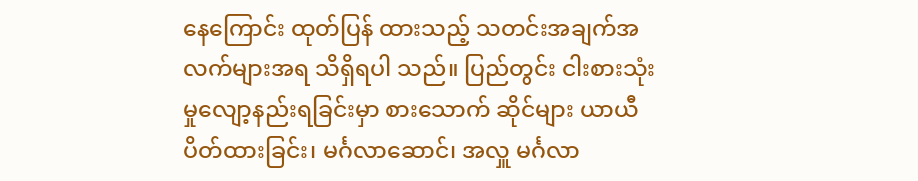နေကြောင်း ထုတ်ပြန် ထားသည့် သတင်းအချက်အလက်များအရ သိရှိရပါ သည်။ ပြည်တွင်း ငါးစားသုံးမှုလျော့နည်းရခြင်းမှာ စားသောက် ဆိုင်များ ယာယီပိတ်ထားခြင်း၊ မင်္ဂလာဆောင်၊ အလှူ မင်္ဂလာ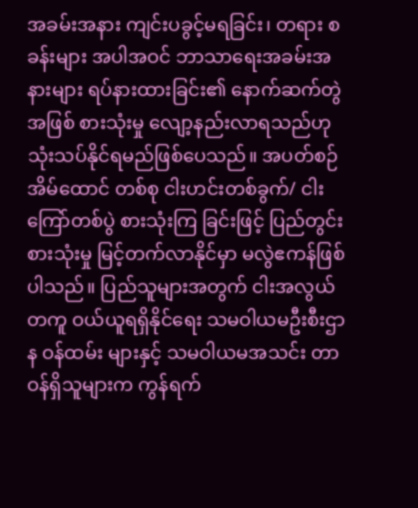အခမ်းအနား ကျင်းပခွင့်မရခြင်း၊ တရား စခန်းများ အပါအဝင် ဘာသာရေးအခမ်းအနားများ ရပ်နားထားခြင်း၏ နောက်ဆက်တွဲအဖြစ် စားသုံးမှု လျော့နည်းလာရသည်ဟု သုံးသပ်နိုင်ရမည်ဖြစ်ပေသည်။ အပတ်စဉ် အိမ်ထောင် တစ်စု ငါးဟင်းတစ်ခွက်/ ငါးကြော်တစ်ပွဲ စားသုံးကြ ခြင်းဖြင့် ပြည်တွင်းစားသုံးမှု မြင့်တက်လာနိုင်မှာ မလွဲဧကန်ဖြစ်ပါသည်။ ပြည်သူများအတွက် ငါးအလွယ် တကူ ဝယ်ယူရရှိနိုင်ရေး သမဝါယမဦးစီးဌာန ဝန်ထမ်း များနှင့် သမဝါယမအသင်း တာဝန်ရှိသူများက ကွန်ရက်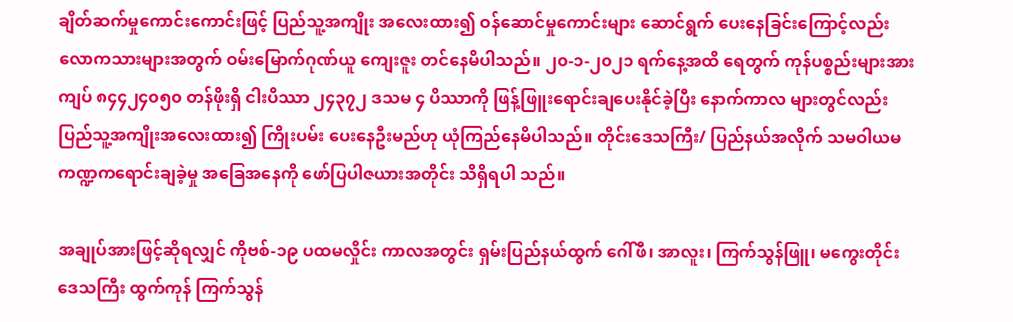ချိတ်ဆက်မှုကောင်းကောင်းဖြင့် ပြည်သူ့အကျိုး အလေးထား၍ ဝန်ဆောင်မှုကောင်းများ ဆောင်ရွက် ပေးနေခြင်းကြောင့်လည်း လောကသားများအတွက် ဝမ်းမြောက်ဂုဏ်ယူ ကျေးဇူး တင်နေမိပါသည်။ ၂၀-၁-၂၀၂၁ ရက်နေ့အထိ ရေတွက် ကုန်ပစ္စည်းများအား ကျပ် ၈၄၄၂၄၀၅၀ တန်ဖိုးရှိ ငါးပိဿာ ၂၄၃၇၂ ဒသမ ၄ ပိဿာကို ဖြန့်ဖြူးရောင်းချပေးနိုင်ခဲ့ပြီး နောက်ကာလ များတွင်လည်း ပြည်သူ့အကျိုးအလေးထား၍ ကြိုးပမ်း ပေးနေဦးမည်ဟု ယုံကြည်နေမိပါသည်။ တိုင်းဒေသကြီး/ ပြည်နယ်အလိုက် သမဝါယမကဏ္ဍကရောင်းချခဲ့မှု အခြေအနေကို ဖော်ပြပါဇယားအတိုင်း သိရှိရပါ သည်။

အချုပ်အားဖြင့်ဆိုရလျှင် ကိုဗစ်-၁၉ ပထမလှိုင်း ကာလအတွင်း ရှမ်းပြည်နယ်ထွက် ဂေါ်ဖီ၊ အာလူး၊ ကြက်သွန်ဖြူ၊ မကွေးတိုင်းဒေသကြီး ထွက်ကုန် ကြက်သွန်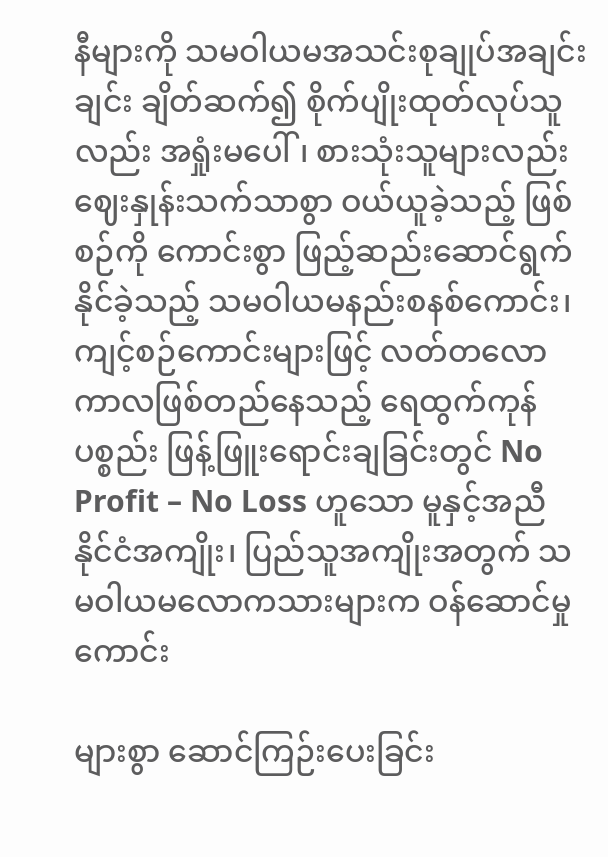နီများကို သမဝါယမအသင်းစုချုပ်အချင်းချင်း ချိတ်ဆက်၍ စိုက်ပျိုးထုတ်လုပ်သူလည်း အရှုံးမပေါ်၊ စားသုံးသူများလည်း ဈေးနှုန်းသက်သာစွာ ဝယ်ယူခဲ့သည့် ဖြစ်စဉ်ကို ကောင်းစွာ ဖြည့်ဆည်းဆောင်ရွက်နိုင်ခဲ့သည့် သမဝါယမနည်းစနစ်ကောင်း၊ ကျင့်စဉ်ကောင်းများဖြင့် လတ်တလောကာလဖြစ်တည်နေသည့် ရေထွက်ကုန် ပစ္စည်း ဖြန့်ဖြူးရောင်းချခြင်းတွင် No Profit – No Loss ဟူသော မူနှင့်အညီ နိုင်ငံအကျိုး၊ ပြည်သူအကျိုးအတွက် သမဝါယမလောကသားများက ဝန်ဆောင်မှုကောင်း

များစွာ ဆောင်ကြဉ်းပေးခြင်း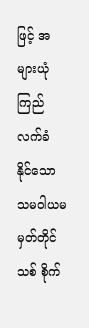ဖြင့် အများယုံကြည်လက်ခံ နိုင်သော သမဝါယမ မှတ်တိုင်သစ် စိုက်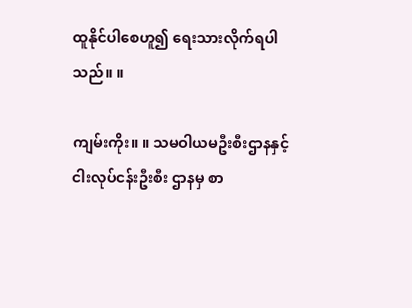ထူနိုင်ပါစေဟူ၍ ရေးသားလိုက်ရပါသည်။ ။

ကျမ်းကိုး။ ။ သမဝါယမဦးစီးဌာနနှင့် ငါးလုပ်ငန်းဦးစီး ဌာနမှ စာ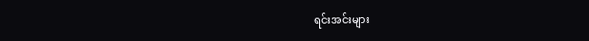ရင်းအင်းများ